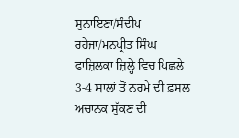ਸੁਨਾਇਣਾ/ਸੰਦੀਪ ਰਹੇਜਾ/ਮਨਪ੍ਰੀਤ ਸਿੰਘ
ਫਾਜ਼ਿਲਕਾ ਜ਼ਿਲ੍ਹੇ ਵਿਚ ਪਿਛਲੇ 3-4 ਸਾਲਾਂ ਤੋਂ ਨਰਮੇ ਦੀ ਫ਼ਸਲ ਅਚਾਨਕ ਸੁੱਕਣ ਦੀ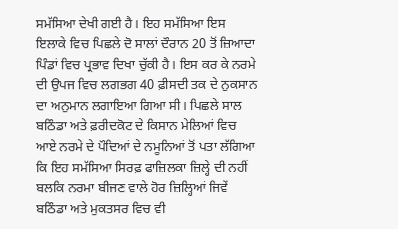ਸਮੱਸਿਆ ਦੇਖੀ ਗਈ ਹੈ। ਇਹ ਸਮੱਸਿਆ ਇਸ ਇਲਾਕੇ ਵਿਚ ਪਿਛਲੇ ਦੋ ਸਾਲਾਂ ਦੌਰਾਨ 20 ਤੋਂ ਜ਼ਿਆਦਾ ਪਿੰਡਾਂ ਵਿਚ ਪ੍ਰਭਾਵ ਦਿਖਾ ਚੁੱਕੀ ਹੈ। ਇਸ ਕਰ ਕੇ ਨਰਮੇ ਦੀ ਉਪਜ ਵਿਚ ਲਗਭਗ 40 ਫ਼ੀਸਦੀ ਤਕ ਦੇ ਨੁਕਸਾਨ ਦਾ ਅਨੁਮਾਨ ਲਗਾਇਆ ਗਿਆ ਸੀ। ਪਿਛਲੇ ਸਾਲ ਬਠਿੰਡਾ ਅਤੇ ਫ਼ਰੀਦਕੋਟ ਦੇ ਕਿਸਾਨ ਮੇਲਿਆਂ ਵਿਚ ਆਏ ਨਰਮੇ ਦੇ ਪੌਦਿਆਂ ਦੇ ਨਮੂਨਿਆਂ ਤੋਂ ਪਤਾ ਲੱਗਿਆ ਕਿ ਇਹ ਸਮੱਸਿਆ ਸਿਰਫ਼ ਫਾਜ਼ਿਲਕਾ ਜ਼ਿਲ੍ਹੇ ਦੀ ਨਹੀਂ ਬਲਕਿ ਨਰਮਾ ਬੀਜਣ ਵਾਲੇ ਹੋਰ ਜ਼ਿਲ੍ਹਿਆਂ ਜਿਵੇਂ ਬਠਿੰਡਾ ਅਤੇ ਮੁਕਤਸਰ ਵਿਚ ਵੀ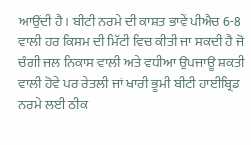ਆਉਂਦੀ ਹੈ। ਬੀਟੀ ਨਰਮੇ ਦੀ ਕਾਸ਼ਤ ਭਾਵੇਂ ਪੀਐਚ 6-8 ਵਾਲੀ ਹਰ ਕਿਸਮ ਦੀ ਮਿੱਟੀ ਵਿਚ ਕੀਤੀ ਜਾ ਸਕਦੀ ਹੈ ਜੋ ਚੰਗੀ ਜਲ ਨਿਕਾਸ ਵਾਲੀ ਅਤੇ ਵਧੀਆ ਉਪਜਾਊ ਸ਼ਕਤੀ ਵਾਲੀ ਹੋਵੇ ਪਰ ਰੇਤਲੀ ਜਾਂ ਖਾਰੀ ਭੂਮੀ ਬੀਟੀ ਹਾਈਬ੍ਰਿਡ ਨਰਮੇ ਲਈ ਠੀਕ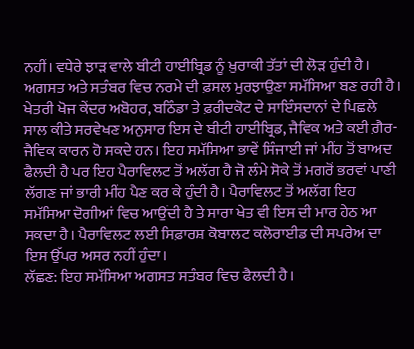ਨਹੀਂ। ਵਧੇਰੇ ਝਾੜ ਵਾਲੇ ਬੀਟੀ ਹਾਈਬ੍ਰਿਡ ਨੂੰ ਖ਼ੁਰਾਕੀ ਤੱਤਾਂ ਦੀ ਲੋੜ ਹੁੰਦੀ ਹੈ।
ਅਗਸਤ ਅਤੇ ਸਤੰਬਰ ਵਿਚ ਨਰਮੇ ਦੀ ਫ਼ਸਲ ਮੁਰਝਾਉਣਾ ਸਮੱਸਿਆ ਬਣ ਰਹੀ ਹੈ। ਖੇਤਰੀ ਖੋਜ ਕੇਂਦਰ ਅਬੋਹਰ, ਬਠਿੰਡਾ ਤੇ ਫ਼ਰੀਦਕੋਟ ਦੇ ਸਾਇੰਸਦਾਨਾਂ ਦੇ ਪਿਛਲੇ ਸਾਲ ਕੀਤੇ ਸਰਵੇਖਣ ਅਨੁਸਾਰ ਇਸ ਦੇ ਬੀਟੀ ਹਾਈਬ੍ਰਿਡ, ਜੈਵਿਕ ਅਤੇ ਕਈ ਗ਼ੈਰ-ਜੈਵਿਕ ਕਾਰਨ ਹੋ ਸਕਦੇ ਹਨ। ਇਹ ਸਮੱਸਿਆ ਭਾਵੇਂ ਸਿੰਜਾਈ ਜਾਂ ਮੀਂਹ ਤੋਂ ਬਾਅਦ ਫੈਲਦੀ ਹੈ ਪਰ ਇਹ ਪੈਰਾਵਿਲਟ ਤੋਂ ਅਲੱਗ ਹੈ ਜੋ ਲੰਮੇ ਸੋਕੇ ਤੋਂ ਮਗਰੋਂ ਭਰਵਾਂ ਪਾਣੀ ਲੱਗਣ ਜਾਂ ਭਾਰੀ ਮੀਂਹ ਪੈਣ ਕਰ ਕੇ ਹੁੰਦੀ ਹੈ। ਪੈਰਾਵਿਲਟ ਤੋਂ ਅਲੱਗ ਇਹ ਸਮੱਸਿਆ ਦੋਗੀਆਂ ਵਿਚ ਆਉਂਦੀ ਹੈ ਤੇ ਸਾਰਾ ਖੇਤ ਵੀ ਇਸ ਦੀ ਮਾਰ ਹੇਠ ਆ ਸਕਦਾ ਹੈ। ਪੈਰਾਵਿਲਟ ਲਈ ਸਿਫ਼ਾਰਸ਼ ਕੋਬਾਲਟ ਕਲੋਰਾਈਡ ਦੀ ਸਪਰੇਅ ਦਾ ਇਸ ਉੱਪਰ ਅਸਰ ਨਹੀਂ ਹੁੰਦਾ।
ਲੱਛਣ: ਇਹ ਸਮੱਸਿਆ ਅਗਸਤ ਸਤੰਬਰ ਵਿਚ ਫੈਲਦੀ ਹੈ।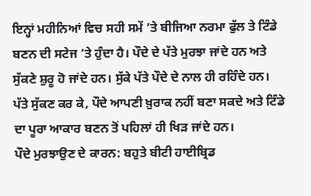ਇਨ੍ਹਾਂ ਮਹੀਨਿਆਂ ਵਿਚ ਸਹੀ ਸਮੇਂ ’ਤੇ ਬੀਜਿਆ ਨਰਮਾ ਫੁੱਲ ਤੇ ਟਿੰਡੇ ਬਣਨ ਦੀ ਸਟੇਜ ’ਤੇ ਹੁੰਦਾ ਹੈ। ਪੌਦੇ ਦੇ ਪੱਤੇ ਮੁਰਝਾ ਜਾਂਦੇ ਹਨ ਅਤੇ ਸੁੱਕਣੇ ਸ਼ੁਰੂ ਹੋ ਜਾਂਦੇ ਹਨ। ਸੁੱਕੇ ਪੱਤੇ ਪੌਦੇ ਦੇ ਨਾਲ ਹੀ ਰਹਿੰਦੇ ਹਨ। ਪੱਤੇ ਸੁੱਕਣ ਕਰ ਕੇ, ਪੌਦੇ ਆਪਣੀ ਖ਼ੁਰਾਕ ਨਹੀਂ ਬਣਾ ਸਕਦੇ ਅਤੇ ਟਿੰਡੇ ਦਾ ਪੂਰਾ ਆਕਾਰ ਬਣਨ ਤੋਂ ਪਹਿਲਾਂ ਹੀ ਖਿੜ ਜਾਂਦੇ ਹਨ।
ਪੌਦੇ ਮੁਰਝਾਉਣ ਦੇ ਕਾਰਨ: ਬਹੁਤੇ ਬੀਟੀ ਹਾਈਬ੍ਰਿਡ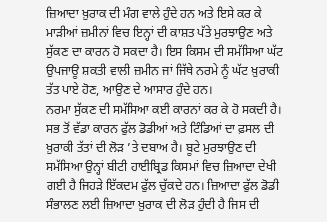ਜ਼ਿਆਦਾ ਖ਼ੁਰਾਕ ਦੀ ਮੰਗ ਵਾਲੇ ਹੁੰਦੇ ਹਨ ਅਤੇ ਇਸੇ ਕਰ ਕੇ ਮਾੜੀਆਂ ਜ਼ਮੀਨਾਂ ਵਿਚ ਇਨ੍ਹਾਂ ਦੀ ਕਾਸ਼ਤ ਪੱਤੇ ਮੁਰਝਾਉਣ ਅਤੇ ਸੁੱਕਣ ਦਾ ਕਾਰਨ ਹੋ ਸਕਦਾ ਹੈ। ਇਸ ਕਿਸਮ ਦੀ ਸਮੱਸਿਆ ਘੱਟ ਉਪਜਾਊ ਸ਼ਕਤੀ ਵਾਲੀ ਜ਼ਮੀਨ ਜਾਂ ਜਿੱਥੇ ਨਰਮੇ ਨੂੰ ਘੱਟ ਖ਼ੁਰਾਕੀ ਤੱਤ ਪਾਏ ਹੋਣ, ਆਉਣ ਦੇ ਆਸਾਰ ਹੁੰਦੇ ਹਨ।
ਨਰਮਾ ਸੁੱਕਣ ਦੀ ਸਮੱਸਿਆ ਕਈ ਕਾਰਨਾਂ ਕਰ ਕੇ ਹੋ ਸਕਦੀ ਹੈ। ਸਭ ਤੋਂ ਵੱਡਾ ਕਾਰਨ ਫੁੱਲ ਡੋਡੀਆਂ ਅਤੇ ਟਿੰਡਿਆਂ ਦਾ ਫ਼ਸਲ ਦੀ ਖ਼ੁਰਾਕੀ ਤੱਤਾਂ ਦੀ ਲੋੜ ’ਤੇ ਦਬਾਅ ਹੈ। ਬੂਟੇ ਮੁਰਝਾਉਣ ਦੀ ਸਮੱਸਿਆ ਉਨ੍ਹਾਂ ਬੀਟੀ ਹਾਈਬ੍ਰਿਡ ਕਿਸਮਾਂ ਵਿਚ ਜ਼ਿਆਦਾ ਦੇਖੀ ਗਈ ਹੈ ਜਿਹੜੇ ਇੱਕਦਮ ਫੁੱਲ ਚੁੱਕਦੇ ਹਨ। ਜ਼ਿਆਦਾ ਫੁੱਲ ਡੋਡੀ ਸੰਭਾਲਣ ਲਈ ਜ਼ਿਆਦਾ ਖ਼ੁਰਾਕ ਦੀ ਲੋੜ ਹੁੰਦੀ ਹੈ ਜਿਸ ਦੀ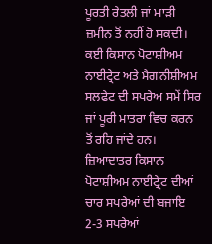ਪੂਰਤੀ ਰੇਤਲੀ ਜਾਂ ਮਾੜੀ ਜ਼ਮੀਨ ਤੋਂ ਨਹੀਂ ਹੋ ਸਕਦੀ। ਕਈ ਕਿਸਾਨ ਪੋਟਾਸ਼ੀਅਮ ਨਾਈਟ੍ਰੇਟ ਅਤੇ ਮੈਗਨੀਸ਼ੀਅਮ ਸਲਫੇਟ ਦੀ ਸਪਰੇਅ ਸਮੇਂ ਸਿਰ ਜਾਂ ਪੂਰੀ ਮਾਤਰਾ ਵਿਚ ਕਰਨ ਤੋਂ ਰਹਿ ਜਾਂਦੇ ਹਨ। ਜ਼ਿਆਦਾਤਰ ਕਿਸਾਨ ਪੋਟਾਸ਼ੀਅਮ ਨਾਈਟ੍ਰੇਟ ਦੀਆਂ ਚਾਰ ਸਪਰੇਆਂ ਦੀ ਬਜਾਇ 2-3 ਸਪਰੇਆਂ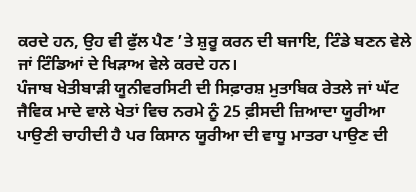ਕਰਦੇ ਹਨ, ਉਹ ਵੀ ਫੁੱਲ ਪੈਣ ’ਤੇ ਸ਼ੁਰੂ ਕਰਨ ਦੀ ਬਜਾਇ, ਟਿੰਡੇ ਬਣਨ ਵੇਲੇ ਜਾਂ ਟਿੰਡਿਆਂ ਦੇ ਖਿੜਾਅ ਵੇਲੇ ਕਰਦੇ ਹਨ।
ਪੰਜਾਬ ਖੇਤੀਬਾੜੀ ਯੂਨੀਵਰਸਿਟੀ ਦੀ ਸਿਫ਼ਾਰਸ਼ ਮੁਤਾਬਿਕ ਰੇਤਲੇ ਜਾਂ ਘੱਟ ਜੈਵਿਕ ਮਾਦੇ ਵਾਲੇ ਖੇਤਾਂ ਵਿਚ ਨਰਮੇ ਨੂੰ 25 ਫ਼ੀਸਦੀ ਜ਼ਿਆਦਾ ਯੂਰੀਆ ਪਾਉਣੀ ਚਾਹੀਦੀ ਹੈ ਪਰ ਕਿਸਾਨ ਯੂਰੀਆ ਦੀ ਵਾਧੂ ਮਾਤਰਾ ਪਾਉਣ ਦੀ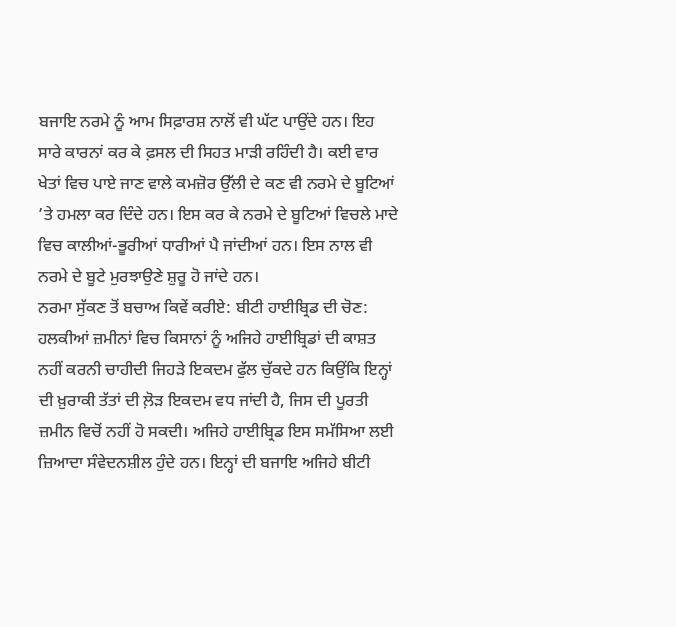ਬਜਾਇ ਨਰਮੇ ਨੂੰ ਆਮ ਸਿਫ਼ਾਰਸ਼ ਨਾਲੋਂ ਵੀ ਘੱਟ ਪਾਉਂਦੇ ਹਨ। ਇਹ ਸਾਰੇ ਕਾਰਨਾਂ ਕਰ ਕੇ ਫ਼ਸਲ ਦੀ ਸਿਹਤ ਮਾੜੀ ਰਹਿੰਦੀ ਹੈ। ਕਈ ਵਾਰ ਖੇਤਾਂ ਵਿਚ ਪਾਏ ਜਾਣ ਵਾਲੇ ਕਮਜ਼ੋਰ ਉੱਲੀ ਦੇ ਕਣ ਵੀ ਨਰਮੇ ਦੇ ਬੂਟਿਆਂ ’ਤੇ ਹਮਲਾ ਕਰ ਦਿੰਦੇ ਹਨ। ਇਸ ਕਰ ਕੇ ਨਰਮੇ ਦੇ ਬੂਟਿਆਂ ਵਿਚਲੇ ਮਾਦੇ ਵਿਚ ਕਾਲੀਆਂ-ਭੂਰੀਆਂ ਧਾਰੀਆਂ ਪੈ ਜਾਂਦੀਆਂ ਹਨ। ਇਸ ਨਾਲ ਵੀ ਨਰਮੇ ਦੇ ਬੂਟੇ ਮੁਰਝਾਉਣੇ ਸ਼ੁਰੂ ਹੋ ਜਾਂਦੇ ਹਨ।
ਨਰਮਾ ਸੁੱਕਣ ਤੋਂ ਬਚਾਅ ਕਿਵੇਂ ਕਰੀਏ: ਬੀਟੀ ਹਾਈਬ੍ਰਿਡ ਦੀ ਚੋਣ: ਹਲਕੀਆਂ ਜ਼ਮੀਨਾਂ ਵਿਚ ਕਿਸਾਨਾਂ ਨੂੰ ਅਜਿਹੇ ਹਾਈਬ੍ਰਿਡਾਂ ਦੀ ਕਾਸ਼ਤ ਨਹੀਂ ਕਰਨੀ ਚਾਹੀਦੀ ਜਿਹੜੇ ਇਕਦਮ ਫੁੱਲ ਚੁੱਕਦੇ ਹਨ ਕਿਉਂਕਿ ਇਨ੍ਹਾਂ ਦੀ ਖ਼ੁਰਾਕੀ ਤੱਤਾਂ ਦੀ ਲ਼ੋੜ ਇਕਦਮ ਵਧ ਜਾਂਦੀ ਹੈ, ਜਿਸ ਦੀ ਪੂਰਤੀ ਜ਼ਮੀਨ ਵਿਚੋਂ ਨਹੀਂ ਹੋ ਸਕਦੀ। ਅਜਿਹੇ ਹਾਈਬ੍ਰਿਡ ਇਸ ਸਮੱਸਿਆ ਲਈ ਜ਼ਿਆਦਾ ਸੰਵੇਦਨਸ਼ੀਲ ਹੁੰਦੇ ਹਨ। ਇਨ੍ਹਾਂ ਦੀ ਬਜਾਇ ਅਜਿਹੇ ਬੀਟੀ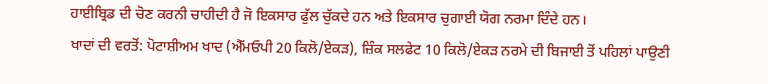ਹਾਈਬ੍ਰਿਡ ਦੀ ਚੋਣ ਕਰਨੀ ਚਾਹੀਦੀ ਹੈ ਜੋ ਇਕਸਾਰ ਫੁੱਲ ਚੁੱਕਦੇ ਹਨ ਅਤੇ ਇਕਸਾਰ ਚੁਗਾਈ ਯੋਗ ਨਰਮਾ ਦਿੰਦੇ ਹਨ।
ਖਾਦਾਂ ਦੀ ਵਰਤੋਂ: ਪੋਟਾਸ਼ੀਅਮ ਖਾਦ (ਐੱਮਓਪੀ 20 ਕਿਲੋ/ਏਕੜ), ਜ਼ਿੰਕ ਸਲਫੇਟ 10 ਕਿਲੋ/ਏਕੜ ਨਰਮੇ ਦੀ ਬਿਜਾਈ ਤੋਂ ਪਹਿਲਾਂ ਪਾਉਣੀ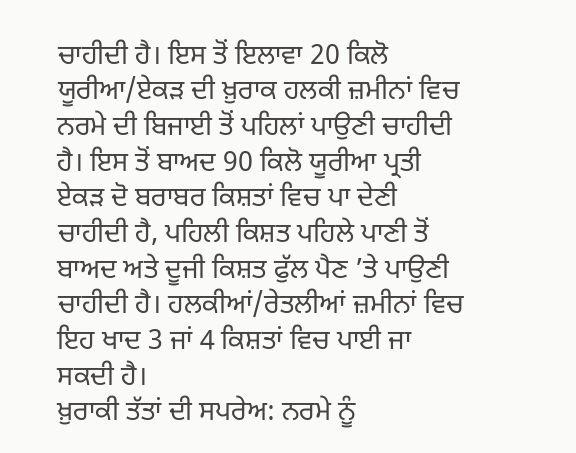ਚਾਹੀਦੀ ਹੈ। ਇਸ ਤੋਂ ਇਲਾਵਾ 20 ਕਿਲੋ ਯੂਰੀਆ/ਏਕੜ ਦੀ ਖ਼ੁਰਾਕ ਹਲਕੀ ਜ਼ਮੀਨਾਂ ਵਿਚ ਨਰਮੇ ਦੀ ਬਿਜਾਈ ਤੋਂ ਪਹਿਲਾਂ ਪਾਉਣੀ ਚਾਹੀਦੀ ਹੈ। ਇਸ ਤੋਂ ਬਾਅਦ 90 ਕਿਲੋ ਯੂਰੀਆ ਪ੍ਰਤੀ ਏਕੜ ਦੋ ਬਰਾਬਰ ਕਿਸ਼ਤਾਂ ਵਿਚ ਪਾ ਦੇਣੀ ਚਾਹੀਦੀ ਹੈ, ਪਹਿਲੀ ਕਿਸ਼ਤ ਪਹਿਲੇ ਪਾਣੀ ਤੋਂ ਬਾਅਦ ਅਤੇ ਦੂਜੀ ਕਿਸ਼ਤ ਫੁੱਲ ਪੈਣ ’ਤੇ ਪਾਉਣੀ ਚਾਹੀਦੀ ਹੈ। ਹਲਕੀਆਂ/ਰੇਤਲੀਆਂ ਜ਼ਮੀਨਾਂ ਵਿਚ ਇਹ ਖਾਦ 3 ਜਾਂ 4 ਕਿਸ਼ਤਾਂ ਵਿਚ ਪਾਈ ਜਾ ਸਕਦੀ ਹੈ।
ਖ਼ੁਰਾਕੀ ਤੱਤਾਂ ਦੀ ਸਪਰੇਅ: ਨਰਮੇ ਨੂੰ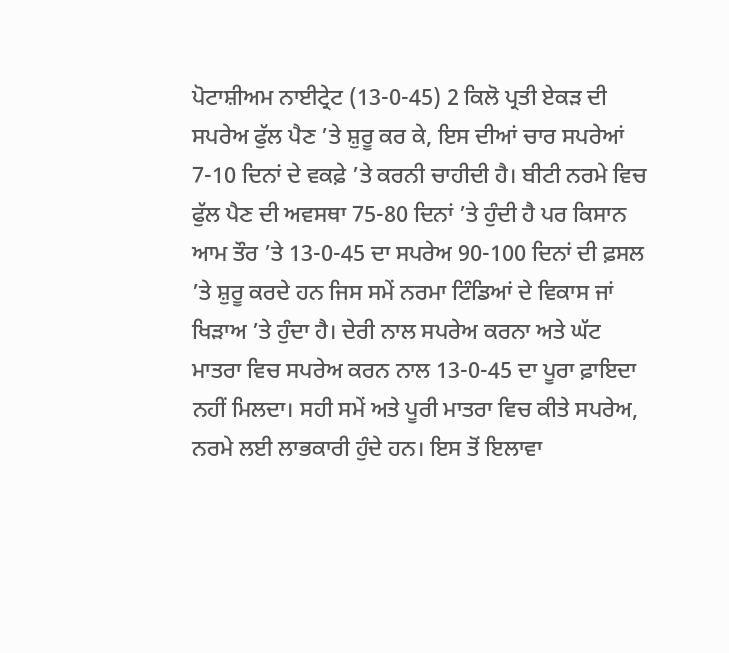ਪੋਟਾਸ਼ੀਅਮ ਨਾਈਟ੍ਰੇਟ (13-0-45) 2 ਕਿਲੋ ਪ੍ਰਤੀ ਏਕੜ ਦੀ ਸਪਰੇਅ ਫੁੱਲ ਪੈਣ ’ਤੇ ਸ਼ੁਰੂ ਕਰ ਕੇ, ਇਸ ਦੀਆਂ ਚਾਰ ਸਪਰੇਆਂ 7-10 ਦਿਨਾਂ ਦੇ ਵਕਫ਼ੇ ’ਤੇ ਕਰਨੀ ਚਾਹੀਦੀ ਹੈ। ਬੀਟੀ ਨਰਮੇ ਵਿਚ ਫੁੱਲ ਪੈਣ ਦੀ ਅਵਸਥਾ 75-80 ਦਿਨਾਂ ’ਤੇ ਹੁੰਦੀ ਹੈ ਪਰ ਕਿਸਾਨ ਆਮ ਤੌਰ ’ਤੇ 13-0-45 ਦਾ ਸਪਰੇਅ 90-100 ਦਿਨਾਂ ਦੀ ਫ਼ਸਲ ’ਤੇ ਸ਼ੁਰੂ ਕਰਦੇ ਹਨ ਜਿਸ ਸਮੇਂ ਨਰਮਾ ਟਿੰਡਿਆਂ ਦੇ ਵਿਕਾਸ ਜਾਂ ਖਿੜਾਅ ’ਤੇ ਹੁੰਦਾ ਹੈ। ਦੇਰੀ ਨਾਲ ਸਪਰੇਅ ਕਰਨਾ ਅਤੇ ਘੱਟ ਮਾਤਰਾ ਵਿਚ ਸਪਰੇਅ ਕਰਨ ਨਾਲ 13-0-45 ਦਾ ਪੂਰਾ ਫ਼ਾਇਦਾ ਨਹੀਂ ਮਿਲਦਾ। ਸਹੀ ਸਮੇਂ ਅਤੇ ਪੂਰੀ ਮਾਤਰਾ ਵਿਚ ਕੀਤੇ ਸਪਰੇਅ, ਨਰਮੇ ਲਈ ਲਾਭਕਾਰੀ ਹੁੰਦੇ ਹਨ। ਇਸ ਤੋਂ ਇਲਾਵਾ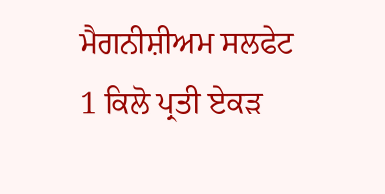ਮੈਗਨੀਸ਼ੀਅਮ ਸਲਫੇਟ 1 ਕਿਲੋ ਪ੍ਰਤੀ ਏਕੜ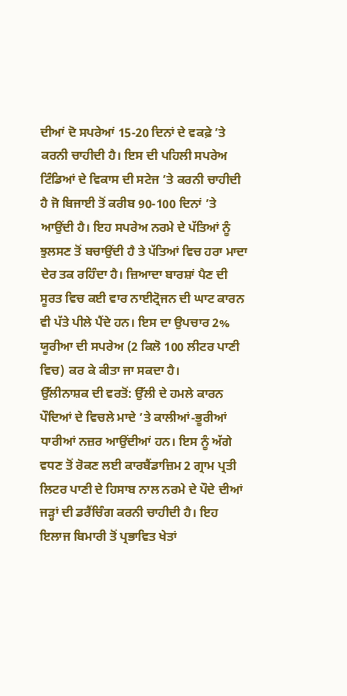ਦੀਆਂ ਦੋ ਸਪਰੇਆਂ 15-20 ਦਿਨਾਂ ਦੇ ਵਕਫ਼ੇ ’ਤੇ ਕਰਨੀ ਚਾਹੀਦੀ ਹੈ। ਇਸ ਦੀ ਪਹਿਲੀ ਸਪਰੇਅ ਟਿੰਡਿਆਂ ਦੇ ਵਿਕਾਸ ਦੀ ਸਟੇਜ ’ਤੇ ਕਰਨੀ ਚਾਹੀਦੀ ਹੈ ਜੋ ਬਿਜਾਈ ਤੋਂ ਕਰੀਬ 90-100 ਦਿਨਾਂ ’ਤੇ ਆਉਂਦੀ ਹੈ। ਇਹ ਸਪਰੇਅ ਨਰਮੇ ਦੇ ਪੱਤਿਆਂ ਨੂੰ ਝੁਲਸਣ ਤੋਂ ਬਚਾਉਂਦੀ ਹੈ ਤੇ ਪੱਤਿਆਂ ਵਿਚ ਹਰਾ ਮਾਦਾ ਦੇਰ ਤਕ ਰਹਿੰਦਾ ਹੈ। ਜ਼ਿਆਦਾ ਬਾਰਸ਼ਾਂ ਪੈਣ ਦੀ ਸੂਰਤ ਵਿਚ ਕਈ ਵਾਰ ਨਾਈਟ੍ਰੋਜਨ ਦੀ ਘਾਟ ਕਾਰਨ ਵੀ ਪੱਤੇ ਪੀਲੇ ਪੈਂਦੇ ਹਨ। ਇਸ ਦਾ ਉਪਚਾਰ 2% ਯੂਰੀਆ ਦੀ ਸਪਰੇਅ (2 ਕਿਲੋ 100 ਲੀਟਰ ਪਾਣੀ ਵਿਚ) ਕਰ ਕੇ ਕੀਤਾ ਜਾ ਸਕਦਾ ਹੈ।
ਉੱਲੀਨਾਸ਼ਕ ਦੀ ਵਰਤੋਂ: ਉੱਲੀ ਦੇ ਹਮਲੇ ਕਾਰਨ ਪੌਦਿਆਂ ਦੇ ਵਿਚਲੇ ਮਾਦੇ ’ਤੇ ਕਾਲੀਆਂ-ਭੂਰੀਆਂ ਧਾਰੀਆਂ ਨਜ਼ਰ ਆਉਂਦੀਆਂ ਹਨ। ਇਸ ਨੂੰ ਅੱਗੇ ਵਧਣ ਤੋਂ ਰੋਕਣ ਲਈ ਕਾਰਬੈਂਡਾਜ਼ਿਮ 2 ਗ੍ਰਾਮ ਪ੍ਰਤੀ ਲਿਟਰ ਪਾਣੀ ਦੇ ਹਿਸਾਬ ਨਾਲ ਨਰਮੇ ਦੇ ਪੌਦੇ ਦੀਆਂ ਜੜ੍ਹਾਂ ਦੀ ਡਰੈਂਚਿੰਗ ਕਰਨੀ ਚਾਹੀਦੀ ਹੈ। ਇਹ ਇਲਾਜ ਬਿਮਾਰੀ ਤੋਂ ਪ੍ਰਭਾਵਿਤ ਖੇਤਾਂ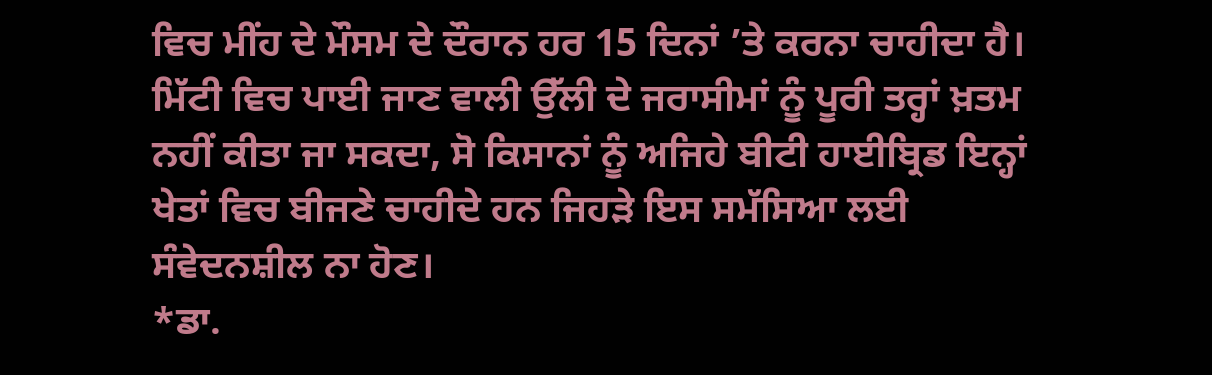ਵਿਚ ਮੀਂਹ ਦੇ ਮੌਸਮ ਦੇ ਦੌਰਾਨ ਹਰ 15 ਦਿਨਾਂ ’ਤੇ ਕਰਨਾ ਚਾਹੀਦਾ ਹੈ। ਮਿੱਟੀ ਵਿਚ ਪਾਈ ਜਾਣ ਵਾਲੀ ਉੱਲੀ ਦੇ ਜਰਾਸੀਮਾਂ ਨੂੰ ਪੂਰੀ ਤਰ੍ਹਾਂ ਖ਼ਤਮ ਨਹੀਂ ਕੀਤਾ ਜਾ ਸਕਦਾ, ਸੋ ਕਿਸਾਨਾਂ ਨੂੰ ਅਜਿਹੇ ਬੀਟੀ ਹਾਈਬ੍ਰਿਡ ਇਨ੍ਹਾਂ ਖੇਤਾਂ ਵਿਚ ਬੀਜਣੇ ਚਾਹੀਦੇ ਹਨ ਜਿਹੜੇ ਇਸ ਸਮੱਸਿਆ ਲਈ ਸੰਵੇਦਨਸ਼ੀਲ ਨਾ ਹੋਣ।
*ਡਾ.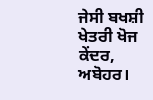ਜੇਸੀ ਬਖਸ਼ੀ ਖੇਤਰੀ ਖੋਜ ਕੇਂਦਰ, ਅਬੋਹਰ।